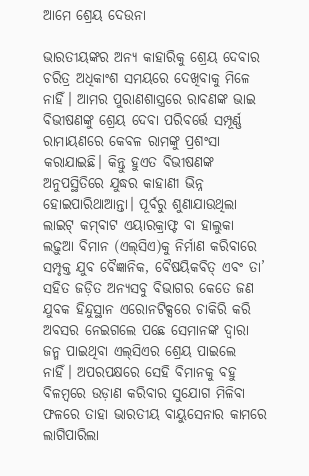ଆମେ ଶ୍ରେୟ ଦେଉନା

ଭାରତୀୟଙ୍କର ଅନ୍ୟ କାହାରିକୁ ଶ୍ରେୟ ଦେବାର ଚରିତ୍ର ଅଧିକାଂଶ ସମୟରେ ଦେଖିବାକୁ ମିଳେ ନାହିଁ। ଆମର ପୁରାଣଶାସ୍ତ୍ରରେ ରାବଣଙ୍କ ଭାଇ ବିଭୀଷଣଙ୍କୁ ଶ୍ରେୟ ଦେବା ପରିବର୍ତ୍ତେ ସମ୍ପୂର୍ଣ୍ଣ ରାମାୟଣରେ କେବଳ ରାମଙ୍କୁ ପ୍ରଶଂସା କରାଯାଇଛି। କିନ୍ତୁ ହୁଏତ ବିଭୀଷଣଙ୍କ ଅନୁପସ୍ଥିତିରେ ଯୁଦ୍ଧର କାହାଣୀ ଭିନ୍ନ ହୋଇପାରିଥାଆନ୍ତା। ପୂର୍ବରୁ ଶୁଣାଯାଉଥିଲା ଲାଇଟ୍‌ କମ୍‌ବାଟ ଏୟାରକ୍ରାଫ୍ଟ ବା ହାଲୁକା ଲଢ଼ୁଆ ବିମାନ (ଏଲ୍‌ସିଏ)କୁ ନିର୍ମାଣ କରିବାରେ ସମ୍ପୃକ୍ତ ଯୁବ ବୈଜ୍ଞାନିକ, ବୈଷୟିକବିତ୍‌ ଏବଂ ତା’ ସହିତ ଜଡ଼ିତ ଅନ୍ୟସବୁ ବିଭାଗର କେତେ ଜଣ ଯୁବକ ହିନ୍ଦୁସ୍ଥାନ ଏରୋନଟିକ୍ସରେ ଚାକିରି କରି ଅବସର ନେଇଗଲେ ପଛେ ସେମାନଙ୍କ ଦ୍ୱାରା ଜନ୍ମ ପାଇଥିବା ଏଲ୍‌ସିଏର ଶ୍ରେୟ ପାଇଲେ ନାହିଁ। ଅପରପକ୍ଷରେ ସେହି ବିମାନକୁ ବହୁ ବିଳମ୍ବରେ ଉଡ଼ାଣ କରିବାର ସୁଯୋଗ ମିଳିବା ଫଳରେ ତାହା ଭାରତୀୟ ବାୟୁସେନାର କାମରେ ଲାଗିପାରିଲା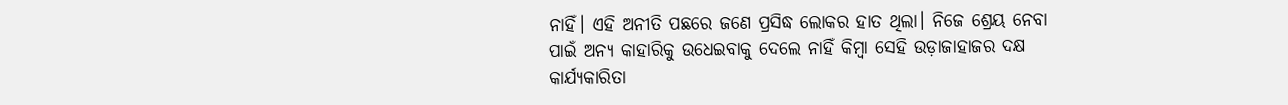ନାହିଁ। ଏହି ଅନୀତି ପଛରେ ଜଣେ ପ୍ରସିଦ୍ଧ ଲୋକର ହାତ ଥିଲା। ନିଜେ ଶ୍ରେୟ ନେବା ପାଇଁ ଅନ୍ୟ କାହାରିକୁ ଉଧେଇବାକୁ ଦେଲେ ନାହିଁ କିମ୍ବା ସେହି ଉଡ଼ାଜାହାଜର ଦକ୍ଷ କାର୍ଯ୍ୟକାରିତା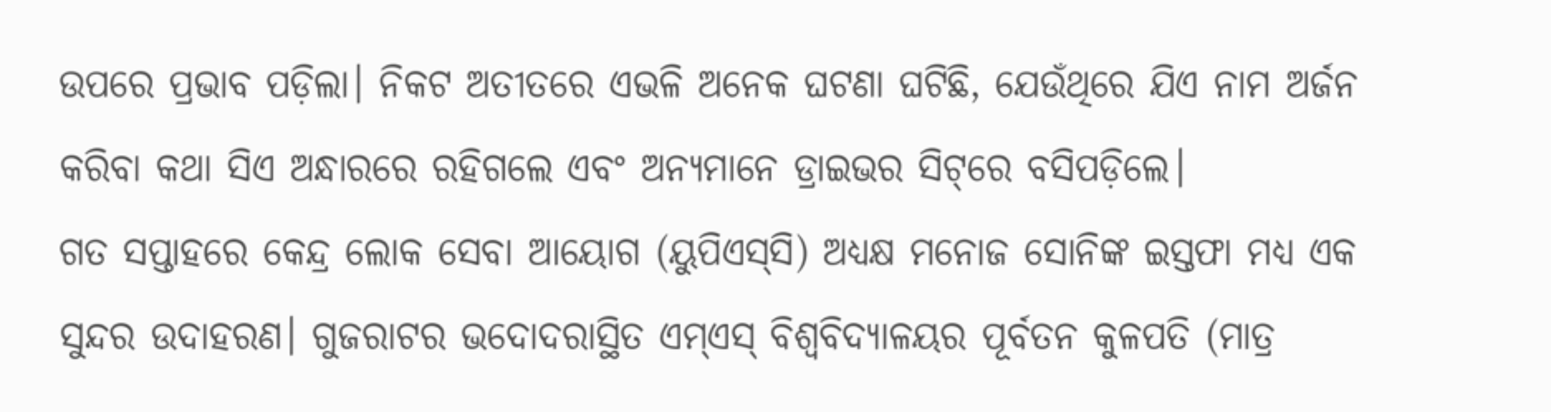ଉପରେ ପ୍ରଭାବ ପଡ଼ିଲା। ନିକଟ ଅତୀତରେ ଏଭଳି ଅନେକ ଘଟଣା ଘଟିଛି, ଯେଉଁଥିରେ ଯିଏ ନାମ ଅର୍ଜନ କରିବା କଥା ସିଏ ଅନ୍ଧାରରେ ରହିଗଲେ ଏବଂ ଅନ୍ୟମାନେ ଡ୍ରାଇଭର ସିଟ୍‌ରେ ବସିପଡ଼ିଲେ।
ଗତ ସପ୍ତାହରେ କେନ୍ଦ୍ର ଲୋକ ସେବା ଆୟୋଗ (ୟୁପିଏସ୍‌ସି) ଅଧ୍ୟକ୍ଷ ମନୋଜ ସୋନିଙ୍କ ଇସ୍ତଫା ମଧ୍ୟ ଏକ ସୁନ୍ଦର ଉଦାହରଣ। ଗୁଜରାଟର ଭଦୋଦରାସ୍ଥିତ ଏମ୍‌ଏସ୍‌ ବିଶ୍ୱବିଦ୍ୟାଳୟର ପୂର୍ବତନ କୁଳପତି (ମାତ୍ର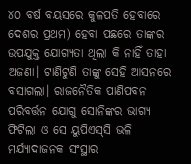୪୦ ବର୍ଷ ବୟସରେ କୁଳପତି ହେବାରେ ଦେଶର ପ୍ରଥମ) ହେବା ପଛରେ ତାଙ୍କର ଉପଯୁକ୍ତ ଯୋଗ୍ୟତା ଥିଲା କି ନାହିଁ ତାହା ଅଜଣା। ଟାଣିଟୁଣି ତାଙ୍କୁ ସେହି ଆସନରେ ବସାଗଲା। ରାଜନୈତିକ ପାଣିପବନ ପରିବର୍ତ୍ତନ ଯୋଗୁ ସୋନିଙ୍କର ଭାଗ୍ୟ ଫିଟିଲା ଓ ସେ ୟୁପିଏସ୍‌ସି ଭଳି ମର୍ଯ୍ୟାଦାଜନକ ସଂସ୍ଥାର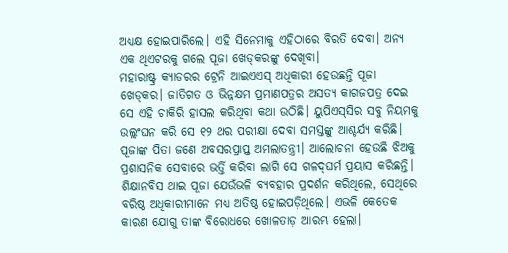ଅଧ୍ୟକ୍ଷ ହୋଇପାରିଲେ। ଏହି ସିନେମାକୁ ଏହିଠାରେ ବିରତି ଦେବା। ଅନ୍ୟ ଏକ ଥିଏଟରକୁ ଗଲେ ପୂଜା ଖେଡ୍‌କରଙ୍କୁ ଦେଖିବା।
ମହାରାଷ୍ଟ୍ର କ୍ୟାଡରର ଟ୍ରେନି ଆଇଏଏସ୍‌ ଅଧିକାରୀ ହେଉଛନ୍ତି ପୂଜା ଖେଡ୍‌କର। ଜାତିଗତ ଓ ଭିନ୍ନକ୍ଷମ ପ୍ରମାଣପତ୍ରର ଅସତ୍ୟ କାଗଜପତ୍ର ଦେଇ ସେ ଏହି ଚାକିରି ହାସଲ କରିଥିବା କଥା ଉଠିଛି। ୟୁପିଏସ୍‌ସିର ସବୁ ନିୟମକୁ ଉଲ୍ଲଂଘନ କରି ସେ ୧୨ ଥର ପରୀକ୍ଷା ଦେବା ସମସ୍ତଙ୍କୁ ଆଶ୍ଚର୍ଯ୍ୟ କରିଛି। ପୂଜାଙ୍କ ପିତା ଜଣେ ଅବସରପ୍ରାପ୍ତ ଅମଲାତନ୍ତ୍ରୀ। ଆଲୋଚନା ହେଉଛି ଝିଅକୁ ପ୍ରଶାସନିକ ସେବାରେ ଭର୍ତ୍ତି କରିବା ଲାଗି ସେ ଗଳଦ୍‌ଘର୍ମ ପ୍ରୟାସ କରିଛନ୍ତି। ଶିକ୍ଷାନବିସ ଥାଇ ପୂଜା ଯେଉଁଭଳି ବ୍ୟବହାର ପ୍ରଦର୍ଶନ କରିଥିଲେ, ସେଥିରେ ବରିଷ୍ଠ ଅଧିକାରୀମାନେ ମଧ୍ୟ ଅତିଷ୍ଠ ହୋଇପଡ଼ିଥିଲେ। ଏଭଳି କେତେକ କାରଣ ଯୋଗୁ ତାଙ୍କ ବିରୋଧରେ ଖୋଳତାଡ଼ ଆରମ୍ଭ ହେଲା।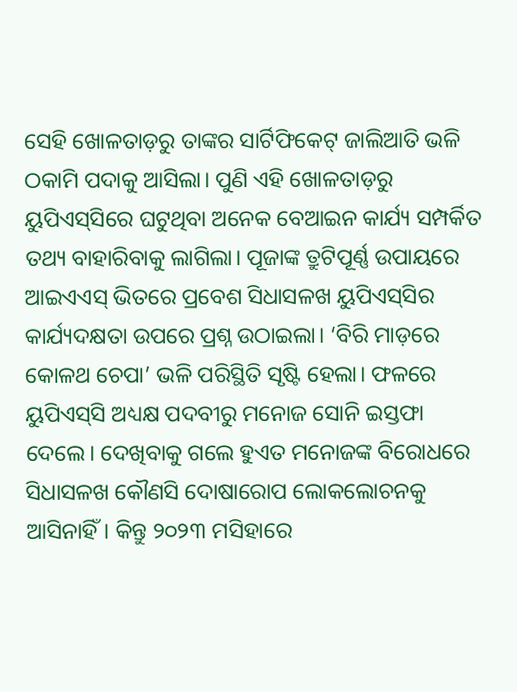ସେହି ଖୋଳତାଡ଼ରୁ ତାଙ୍କର ସାର୍ଟିଫିକେଟ୍‌ ଜାଲିଆତି ଭଳି ଠକାମି ପଦାକୁ ଆସିଲା। ପୁଣି ଏହି ଖୋଳତାଡ଼ରୁ ୟୁପିଏସ୍‌ସିରେ ଘଟୁଥିବା ଅନେକ ବେଆଇନ କାର୍ଯ୍ୟ ସମ୍ପର୍କିତ ତଥ୍ୟ ବାହାରିବାକୁ ଲାଗିଲା। ପୂଜାଙ୍କ ତ୍ରୁଟିପୂର୍ଣ୍ଣ ଉପାୟରେ ଆଇଏଏସ୍‌ ଭିତରେ ପ୍ରବେଶ ସିଧାସଳଖ ୟୁପିଏସ୍‌ସିର କାର୍ଯ୍ୟଦକ୍ଷତା ଉପରେ ପ୍ରଶ୍ନ ଉଠାଇଲା। ‘ବିରି ମାଡ଼ରେ କୋଳଥ ଚେପା’ ଭଳି ପରିସ୍ଥିତି ସୃଷ୍ଟି ହେଲା। ଫଳରେ ୟୁପିଏସ୍‌ସି ଅଧ୍ୟକ୍ଷ ପଦବୀରୁ ମନୋଜ ସୋନି ଇସ୍ତଫା ଦେଲେ। ଦେଖିବାକୁ ଗଲେ ହୁଏତ ମନୋଜଙ୍କ ବିରୋଧରେ ସିଧାସଳଖ କୌଣସି ଦୋଷାରୋପ ଲୋକଲୋଚନକୁ ଆସିନାହିଁ। କିନ୍ତୁ ୨୦୨୩ ମସିହାରେ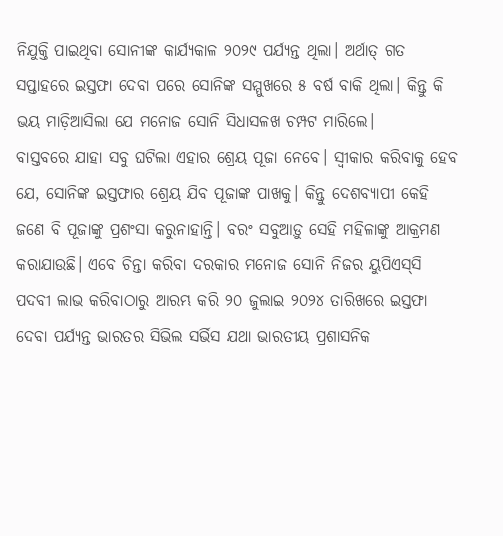ନିଯୁକ୍ତି ପାଇଥିବା ସୋନୀଙ୍କ କାର୍ଯ୍ୟକାଳ ୨୦୨୯ ପର୍ଯ୍ୟନ୍ତ ଥିଲା। ଅର୍ଥାତ୍‌ ଗତ ସପ୍ତାହରେ ଇସ୍ତଫା ଦେବା ପରେ ସୋନିଙ୍କ ସମ୍ମୁଖରେ ୫ ବର୍ଷ ବାକି ଥିଲା। କିନ୍ତୁ କି ଭୟ ମାଡ଼ିଆସିଲା ଯେ ମନୋଜ ସୋନି ସିଧାସଳଖ ଚମ୍ପଟ ମାରିଲେ।
ବାସ୍ତବରେ ଯାହା ସବୁ ଘଟିଲା ଏହାର ଶ୍ରେୟ ପୂଜା ନେବେ। ସ୍ବୀକାର କରିବାକୁ ହେବ ଯେ, ସୋନିଙ୍କ ଇସ୍ତଫାର ଶ୍ରେୟ ଯିବ ପୂଜାଙ୍କ ପାଖକୁ। କିନ୍ତୁ ଦେଶବ୍ୟାପୀ କେହି ଜଣେ ବି ପୂଜାଙ୍କୁ ପ୍ରଶଂସା କରୁନାହାନ୍ତି। ବରଂ ସବୁଆଡ଼ୁ ସେହି ମହିଳାଙ୍କୁ ଆକ୍ରମଣ କରାଯାଉଛି। ଏବେ ଚିନ୍ତା କରିବା ଦରକାର ମନୋଜ ସୋନି ନିଜର ୟୁପିଏସ୍‌ସି ପଦବୀ ଲାଭ କରିବାଠାରୁ ଆରମ୍ଭ କରି ୨୦ ଜୁଲାଇ ୨୦୨୪ ତାରିଖରେ ଇସ୍ତଫା ଦେବା ପର୍ଯ୍ୟନ୍ତ ଭାରତର ସିଭିଲ ସର୍ଭିସ ଯଥା ଭାରତୀୟ ପ୍ରଶାସନିକ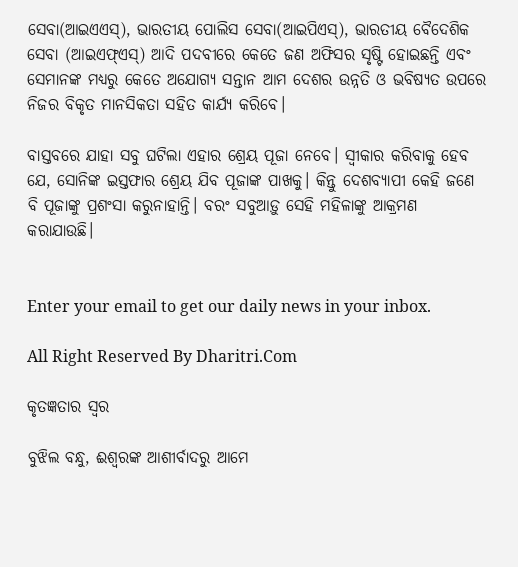ସେବା(ଆଇଏଏସ୍‌), ଭାରତୀୟ ପୋଲିସ ସେବା(ଆଇପିଏସ୍‌), ଭାରତୀୟ ବୈଦେଶିକ ସେବା (ଆଇଏଫ୍‌ଏସ୍‌) ଆଦି ପଦବୀରେ କେତେ ଜଣ ଅଫିସର ସୃଷ୍ଟି ହୋଇଛନ୍ତି ଏବଂ ସେମାନଙ୍କ ମଧ୍ୟରୁ କେତେ ଅଯୋଗ୍ୟ ସନ୍ତାନ ଆମ ଦେଶର ଉନ୍ନତି ଓ ଭବିଷ୍ୟତ ଉପରେ ନିଜର ବିକୃତ ମାନସିକତା ସହିତ କାର୍ଯ୍ୟ କରିବେ।

ବାସ୍ତବରେ ଯାହା ସବୁ ଘଟିଲା ଏହାର ଶ୍ରେୟ ପୂଜା ନେବେ। ସ୍ବୀକାର କରିବାକୁ ହେବ ଯେ, ସୋନିଙ୍କ ଇସ୍ତଫାର ଶ୍ରେୟ ଯିବ ପୂଜାଙ୍କ ପାଖକୁ। କିନ୍ତୁ ଦେଶବ୍ୟାପୀ କେହି ଜଣେ ବି ପୂଜାଙ୍କୁ ପ୍ରଶଂସା କରୁନାହାନ୍ତି। ବରଂ ସବୁଆଡ଼ୁ ସେହି ମହିଳାଙ୍କୁ ଆକ୍ରମଣ କରାଯାଉଛି।


Enter your email to get our daily news in your inbox.

All Right Reserved By Dharitri.Com

କୃତଜ୍ଞତାର ସ୍ବର

ବୁଝିଲ ବନ୍ଧୁ, ଈଶ୍ବରଙ୍କ ଆଶୀର୍ବାଦରୁ ଆମେ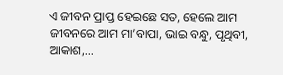ଏ ଜୀବନ ପ୍ରାପ୍ତ ହେଇଛେ ସତ, ହେଲେ ଆମ ଜୀବନରେ ଆମ ମା’ବାପା, ଭାଇ ବନ୍ଧୁ, ପୃଥିବୀ, ଆକାଶ,...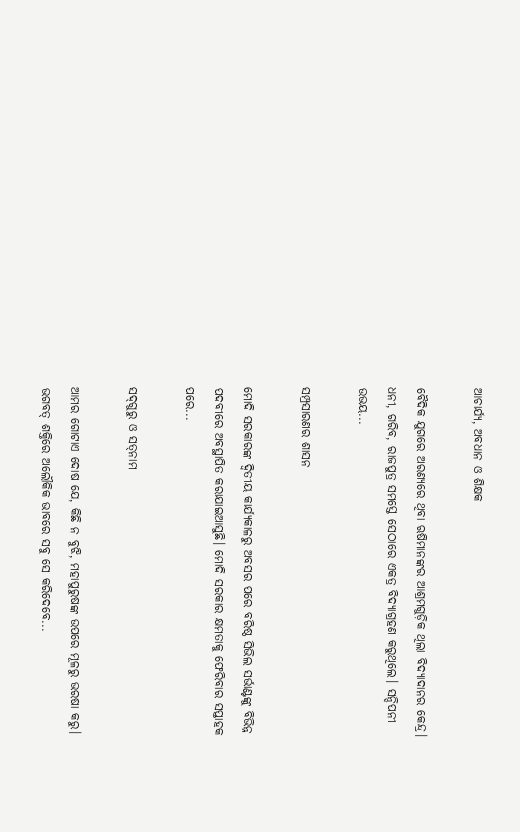ଆଚାର୍ଯ୍ୟ, ଅବଧାନ ଓ ଶିକ୍ଷକ

ବୈଦିକ ଯୁଗରେ ଅରଣ୍ୟରେ ଥିବା ଋଷିମାନଙ୍କର ଆଶ୍ରମଗୁଡ଼ିକ ଥିଲା ବିଦ୍ୟାଦାନର କେନ୍ଦ୍ର। ଧନୀ, ଗରିବ, ରାଜପୁତ୍ର ସମସ୍ତେ ସେଠାରେ ଏକତ୍ର ବିଦ୍ୟାଗ୍ରହଣ କରୁଥିଲେ। ସନ୍ଦିପନୀ ଉଭୟ...

ସମ୍ପ୍ରସାରଣର ଶାସନ

ମୋଦି ସରକାରଙ୍କ ଦ୍ୱିତୀୟ କାର୍ଯ୍ୟକାଳରୁ ଅବସର ପରେ ବରିଷ୍ଠ ସିଭିଲ ସର୍ଭାଣ୍ଟଙ୍କୁ ବିଭିନ୍ନ ପଦବୀରେ ଅବସ୍ଥାପିତ କରାଯାଇଆସୁଛି। ମୋଦି ସରକାର କ୍ଷମତାକୁ ଫେରିବାର ସପ୍ତାହକ ପରେ...

ସଦ୍‌ଗୁରୁ ଓ ସତ୍‌ନାମ

ଆମର ଗୋଟାଏ ଦୋଷ ଯେ, କିଛି ନ ବୁଝି, ମହାପୁରୁଷଙ୍କ ଉପରେ ମୂଳରୁ ଭରଷା କରୁ। ଭଗବତ୍‌ ଶକ୍ତିରେ ଅଲୌକିକ ଭାବରେ ସବୁ ସେ କରିଦେବେ...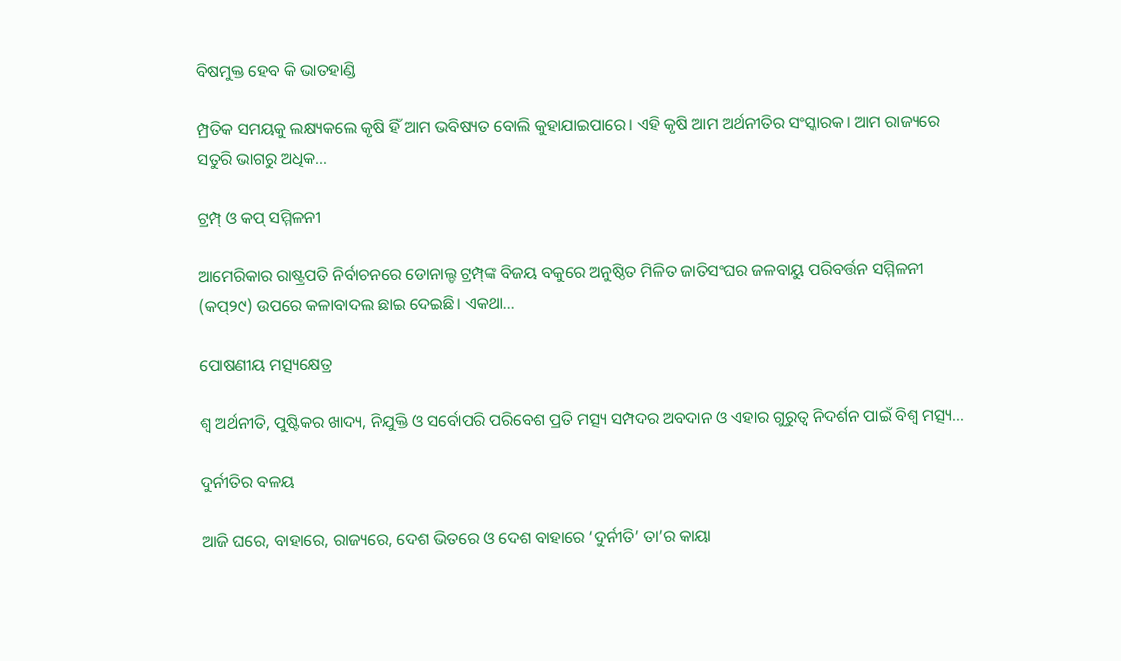ବିଷମୁକ୍ତ ହେବ କି ଭାତହାଣ୍ଡି

ମ୍ପ୍ରତିକ ସମୟକୁ ଲକ୍ଷ୍ୟକଲେ କୃଷି ହିଁ ଆମ ଭବିଷ୍ୟତ ବୋଲି କୁହାଯାଇପାରେ। ଏହି କୃଷି ଆମ ଅର୍ଥନୀତିର ସଂସ୍କାରକ। ଆମ ରାଜ୍ୟରେ ସତୁରି ଭାଗରୁ ଅଧିକ...

ଟ୍ରମ୍ପ୍‌ ଓ କପ୍‌ ସମ୍ମିଳନୀ

ଆମେରିକାର ରାଷ୍ଟ୍ରପତି ନିର୍ବାଚନରେ ଡୋନାଲ୍ଡ ଟ୍ରମ୍ପ୍‌ଙ୍କ ବିଜୟ ବକୁରେ ଅନୁଷ୍ଠିତ ମିଳିତ ଜାତିସଂଘର ଜଳବାୟୁ ପରିବର୍ତ୍ତନ ସମ୍ମିଳନୀ (କପ୍‌୨୯) ଉପରେ କଳାବାଦଲ ଛାଇ ଦେଇଛି। ଏକଥା...

ପୋଷଣୀୟ ମତ୍ସ୍ୟକ୍ଷେତ୍ର

ଶ୍ୱ ଅର୍ଥନୀତି, ପୁଷ୍ଟିକର ଖାଦ୍ୟ, ନିଯୁକ୍ତି ଓ ସର୍ବୋପରି ପରିବେଶ ପ୍ରତି ମତ୍ସ୍ୟ ସମ୍ପଦର ଅବଦାନ ଓ ଏହାର ଗୁରୁତ୍ୱ ନିଦର୍ଶନ ପାଇଁ ବିଶ୍ୱ ମତ୍ସ୍ୟ...

ଦୁର୍ନୀତିର ବଳୟ

ଆଜି ଘରେ, ବାହାରେ, ରାଜ୍ୟରେ, ଦେଶ ଭିତରେ ଓ ଦେଶ ବାହାରେ ‘ଦୁର୍ନୀତି’ ତା’ର କାୟା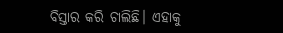ବିସ୍ତାର କରି ଚାଲିଛି। ଏହାକୁ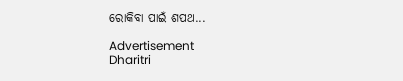ରୋକିବା ପାଇଁ ଶପଥ...

Advertisement
Dharitri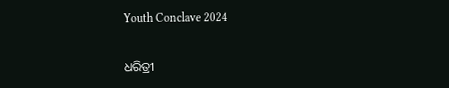Youth Conclave 2024

ଧରିତ୍ରୀ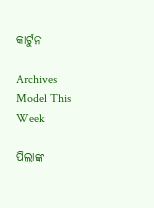କାର୍ଟୁନ

Archives
Model This Week

ପିଲାଙ୍କ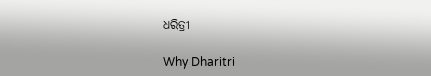ଧରିତ୍ରୀ

Why Dharitri